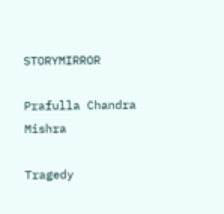STORYMIRROR

Prafulla Chandra Mishra

Tragedy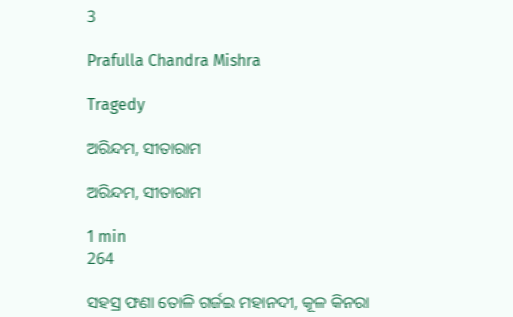3

Prafulla Chandra Mishra

Tragedy

ଅରିନ୍ଦମ, ସୀତାରାମ

ଅରିନ୍ଦମ, ସୀତାରାମ

1 min
264

ସହସ୍ର ଫଣା ତୋଳି ଗର୍ଜଇ ମହାନଦୀ, କୂଳ କିନରା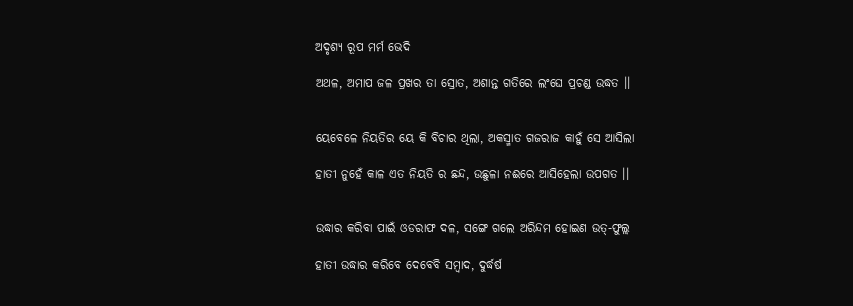ଅଦୃଶ୍ୟ ରୂପ ମର୍ମ ଭେଦି

ଅଥଳ, ଅମାପ ଜଳ ପ୍ରଖର ତା ସ୍ରୋତ, ଅଶାନ୍ତ ଗତିରେ ଲଂଘେ ପ୍ରଚଣ୍ଡ ଉଦ୍ଧତ ।।


ୟେବେଳେ ନିୟତିର ୟେ କି ବିଚାର ଥିଲା, ଅକସ୍ମାତ ଗଜରାଜ କାହୁଁ ସେ ଆସିଲା

ହାତୀ ନୁହେଁ କାଳ ଏତ ନିୟତି ର ଛନ୍ଦ, ଉଛୁଳା ନଈରେ ଆସିହେଲା ଉପଗତ ।।


ଉଦ୍ଧାର କରିବା ପାଇଁ ଓଡରାଫ ଦଳ, ସଙ୍ଗେ ଗଲେ ଅରିନ୍ଦମ ହୋଇଣ ଉତ୍-ଫୁଲ୍ଲ

ହାତୀ ଉଦ୍ଧାର କରିବେ ଦେବେବି ସମ୍ଵାଦ, ଦୁର୍ଦ୍ଧର୍ଷ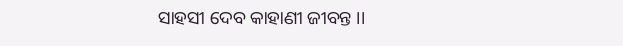ସାହସୀ ଦେବ କାହାଣୀ ଜୀବନ୍ତ ।।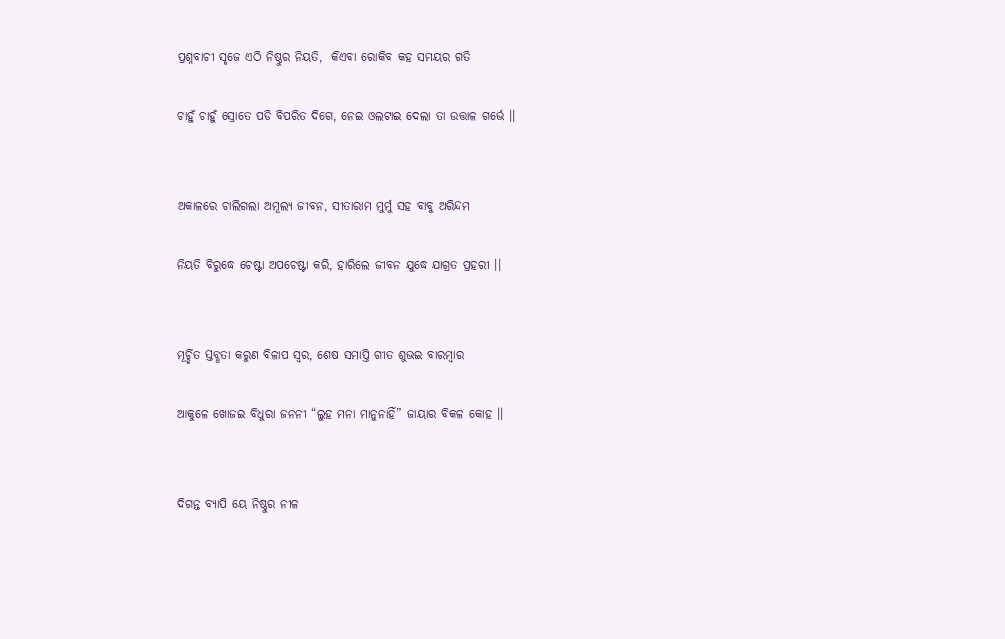ପ୍ରଶ୍ନବାଚୀ ସୃଜେ ଏଠି ନିଷ୍ଠୁର ନିୟତି,  କିଏବା ରୋକିବ କହ ସମୟର ଗତି

ଚାହୁଁ ଚାହୁଁ ସ୍ରୋତେ ପଡି ବିପରିତ ଦିଗେ, ନେଇ ଓଲଟାଇ ଦେଲା ତା ଉତ୍ତାଳ ଗର୍ଭେ ।।


ଅକାଳରେ ଚାଲିଗଲା ଅମୂଲ୍ୟ ଜୀବନ, ସୀତାରାମ ମୁର୍ମୁ ସହ ବାବୁ ଅରିନ୍ଦମ

ନିୟତି ବିରୁଦ୍ଧେ ଚେଷ୍ଟା ଅପଚେଷ୍ଟା କରି, ହାରିଲେ ଜୀବନ ଯୁଦ୍ଧେ ଯାଗ୍ରତ ପ୍ରହରୀ ।।


ମୂର୍ଚ୍ଛିତ ସ୍ତବ୍ଧତା କରୁଣ ବିଳାପ ସ୍ଵର, ଶେଷ ସମାପ୍ତି ଗୀତ ଶୁଭଇ ବାରମ୍ବାର

ଆକୁଳେ ଖୋଜଇ ବିଧୁରା ଜନନୀ “ଲୁହ ମନା ମାନୁନାହିଁ” ଜାୟାର ବିକଳ କୋହ ।।


ଦିଗନ୍ତ ବ୍ୟାପି ୟେ ନିଷ୍ଠୁର ନୀଳ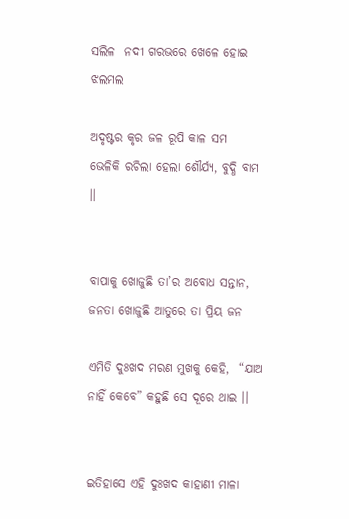ସଲିଳ  ନଦୀ ଗରଭରେ ଖେଳେ ହୋଇ ଝଲମଲ

ଅଦୃଷ୍ଟର କୃର ଜଳ‌‌ ରୂପି କାଳ ସମ   ଭେଳିକି ରଚିଲା ହେଲା ଶୌର୍ଯ୍ୟ, ବୁଦ୍ଧି ବାମ ।।


ବାପାକୁ ଖୋଜୁଛି ତା’ର ଅବୋଧ ସନ୍ତାନ, ଜନତା ଖୋଜୁଛି ଆତୁରେ ତା ପ୍ରିୟ ଜନ

ଏମିତି ଦୁଃଖଦ ମରଣ ମୁଖକୁ କେହି,  “ଯାଅ ନାହିଁ କେବେ” କହୁଛି ସେ ଦୂରେ ଥାଇ ।।


ଇତିହାସେ ଏହି ଦୁଃଖଦ କାହାଣୀ ମାଳା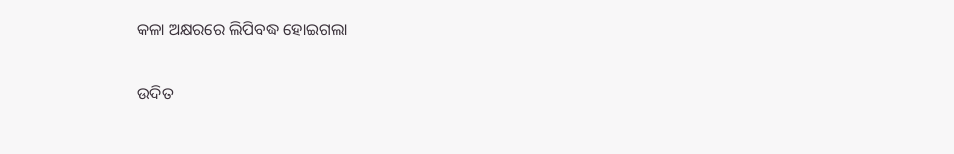କଳା ଅକ୍ଷରରେ ଲିପିବଦ୍ଧ ହୋଇଗଲା

ଉଦିତ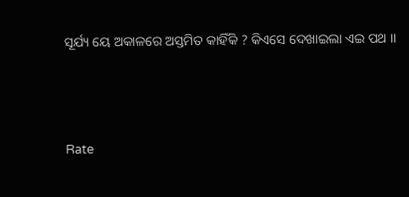ସୂର୍ଯ୍ୟ ୟେ ଅକାଳରେ ଅସ୍ତମିତ କାହିଁକି ? କିଏସେ ଦେଖାଇଲା ଏଇ ପଥ ।।



Rate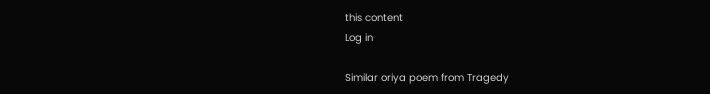this content
Log in

Similar oriya poem from Tragedy